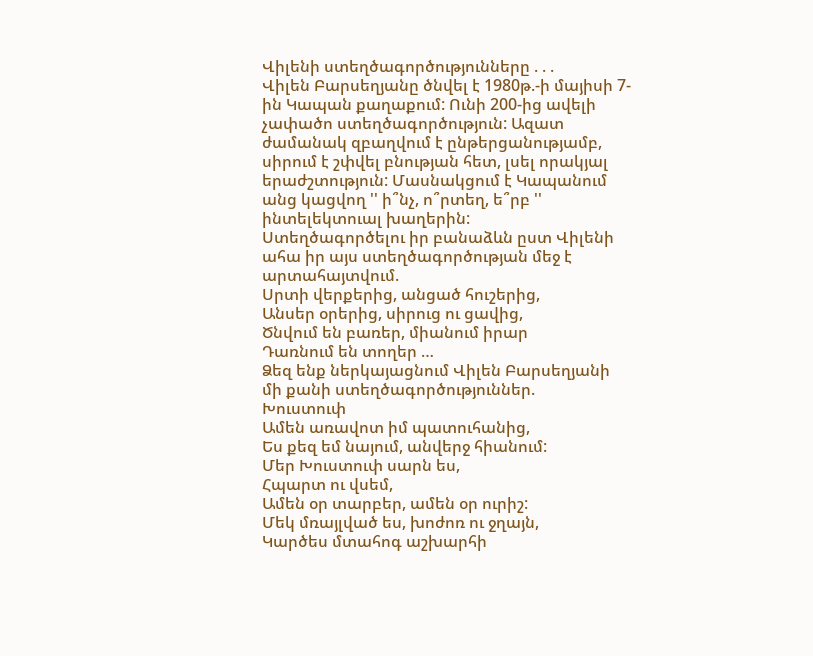Վիլենի ստեղծագործությունները . . .
Վիլեն Բարսեղյանը ծնվել է 1980թ.-ի մայիսի 7-ին Կապան քաղաքում: Ունի 200-ից ավելի չափածո ստեղծագործություն: Ազատ ժամանակ զբաղվում է ընթերցանությամբ, սիրում է շփվել բնության հետ, լսել որակյալ երաժշտություն: Մասնակցում է Կապանում անց կացվող '' ի՞նչ, ո՞րտեղ, ե՞րբ '' ինտելեկտուալ խաղերին:
Ստեղծագործելու իր բանաձևն ըստ Վիլենի ահա իր այս ստեղծագործության մեջ է արտահայտվում.
Սրտի վերքերից, անցած հուշերից,
Անսեր օրերից, սիրուց ու ցավից,
Ծնվում են բառեր, միանում իրար
Դառնում են տողեր …
Ձեզ ենք ներկայացնում Վիլեն Բարսեղյանի մի քանի ստեղծագործություններ.
Խուստուփ
Ամեն առավոտ իմ պատուհանից,
Ես քեզ եմ նայում, անվերջ հիանում:
Մեր Խուստուփ սարն ես,
Հպարտ ու վսեմ,
Ամեն օր տարբեր, ամեն օր ուրիշ:
Մեկ մռայլված ես, խոժոռ ու ջղայն,
Կարծես մտահոգ աշխարհի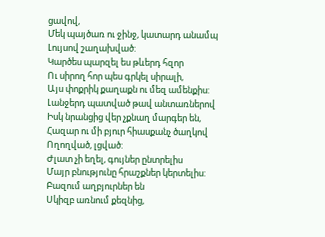ցավով,
Մեկ պայծառ ու ջինջ, կատարդ անամպ
Լույսով շաղախված:
Կարծես պարզել ես թևերդ հզոր
Ու սիրող հոր պես գրկել սիրալի,
Այս փոքրիկ քաղաքն ու մեզ ամենքիս:
Լանջերդ պատված թավ անտառներով
Իսկ նրանցից վեր չքնաղ մարգեր են,
Հազար ու մի բյուր հիասքանչ ծաղկով
Ողողված, լցված:
Ժլատ չի եղել, գույներ ընտրելիս
Մայր բնությունը հրաշքներ կերտելիս:
Բազում աղբյուրներ են
Սկիզբ առնում քեզնից,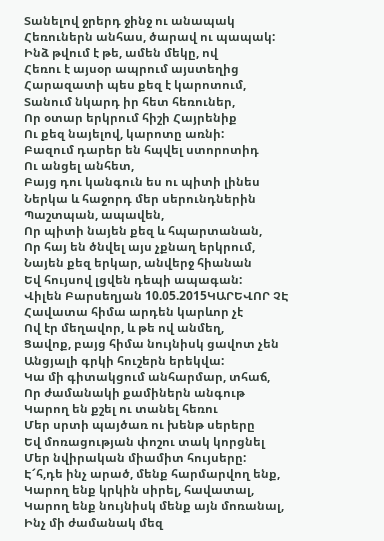Տանելով ջրերդ ջինջ ու անապակ
Հեռուներն անհաս, ծարավ ու պապակ:
Ինձ թվում է թե, ամեն մեկը, ով
Հեռու է այսօր ապրում այստեղից
Հարազատի պես քեզ է կարոտում,
Տանում նկարդ իր հետ հեռուներ,
Որ օտար երկրում հիշի Հայրենիք
Ու քեզ նայելով, կարոտը առնի:
Բազում դարեր են հպվել ստորոտիդ
Ու անցել անհետ,
Բայց դու կանգուն ես ու պիտի լինես
Ներկա և հաջորդ մեր սերունդներին
Պաշտպան, ապավեն,
Որ պիտի նայեն քեզ և հպարտանան,
Որ հայ են ծնվել այս չքնաղ երկրում,
Նայեն քեզ երկար, անվերջ հիանան
Եվ հույսով լցվեն դեպի ապագան:
Վիլեն Բարսեղյան 10.05.2015ԿԱՐԵՎՈՐ ՉԷ
Հավատա հիմա արդեն կարևոր չէ
Ով էր մեղավոր, և թե ով անմեղ,
Ցավոք, բայց հիմա նույնիսկ ցավոտ չեն
Անցյալի գրկի հուշերն երեկվա:
Կա մի գիտակցում անհարմար, տհաճ,
Որ ժամանակի քամիներն անգութ
Կարող են քշել ու տանել հեռու
Մեր սրտի պայծառ ու խենթ սերերը
Եվ մոռացության փոշու տակ կորցնել
Մեր նվիրական միամիտ հույսերը:
Է՜հ,դե ինչ արած, մենք հարմարվող ենք,
Կարող ենք կրկին սիրել, հավատալ,
Կարող ենք նույնիսկ մենք այն մոռանալ,
Ինչ մի ժամանակ մեզ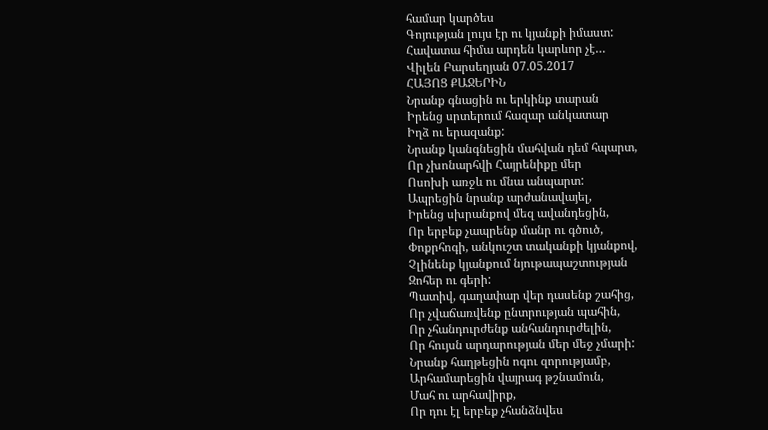համար կարծես
Գոյության լույս էր ու կյանքի իմաստ:
Հավատա հիմա արդեն կարևոր չէ…
Վիլեն Բարսեղյան 07.05.2017
ՀԱՅՈՑ ՔԱՋԵՐԻՆ
Նրանք գնացին ու երկինք տարան
Իրենց սրտերում հազար անկատար
Իղձ ու երազանք:
Նրանք կանգնեցին մահվան դեմ հպարտ,
Որ չխոնարհվի Հայրենիքը մեր
Ոսոխի առջև ու մնա անպարտ:
Ապրեցին նրանք արժանավայել,
Իրենց սխրանքով մեզ ավանդեցին,
Որ երբեք չապրենք մանր ու գծուծ,
Փոքրհոգի, անկուշտ տականքի կյանքով,
Չլինենք կյանքում նյութապաշտության
Զոհեր ու գերի:
Պատիվ, գաղափար վեր դասենք շահից,
Որ չվաճառվենք ընտրության պահին,
Որ չհանդուրժենք անհանդուրժելին,
Որ հույսն արդարության մեր մեջ չմարի:
Նրանք հաղթեցին ոգու զորությամբ,
Արհամարեցին վայրագ թշնամուն,
Մահ ու արհավիրք,
Որ դու էլ երբեք չհանձնվես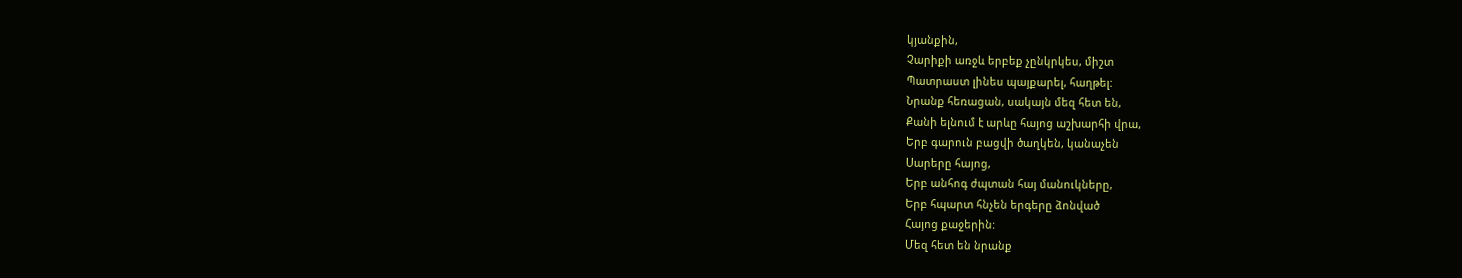կյանքին,
Չարիքի առջև երբեք չընկրկես, միշտ
Պատրաստ լինես պայքարել, հաղթել:
Նրանք հեռացան, սակայն մեզ հետ են,
Քանի ելնում է արևը հայոց աշխարհի վրա,
Երբ գարուն բացվի ծաղկեն, կանաչեն
Սարերը հայոց,
Երբ անհոգ ժպտան հայ մանուկները,
Երբ հպարտ հնչեն երգերը ձոնված
Հայոց քաջերին:
Մեզ հետ են նրանք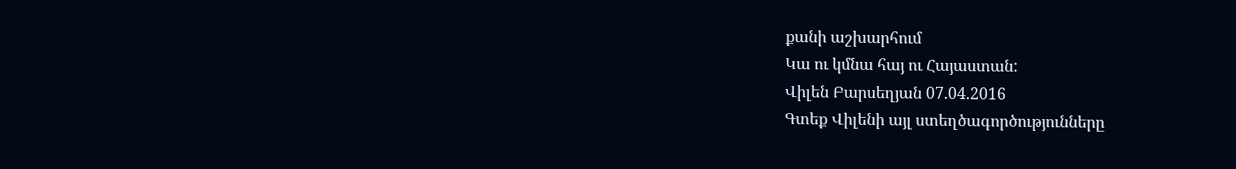քանի աշխարհում
Կա ու կմնա հայ ու Հայաստան:
Վիլեն Բարսեղյան 07.04.2016
Գտեք Վիլենի այլ ստեղծագործությունները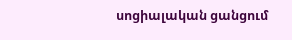սոցիալական ցանցում